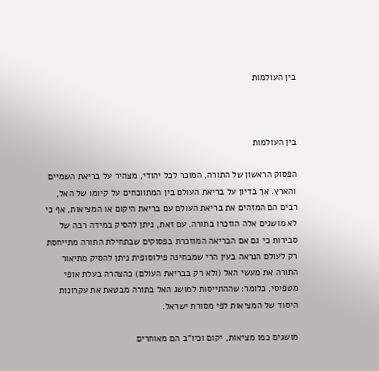בין העולמות



בין העולמות

הפסוק הראשון של התורה, המוכר לכל יהודי, מצהיר על בריאת השמיים והארץ. אך בדיון על בריאת העולם בין המתווכחים על קיומו של האל, רבים הם המזהים את בריאת העולם עם בריאת היקום או המציאות, אף כי לא מושגים אלה הוזכרו בתורה. עם זאת, ניתן להסיק במידה רבה של סבירות כי גם אם הבריאה המוזכרת בפסוקים שבתחילת התורה מתייחסת רק לעולם הנראה בעין הרי שמבחינה פילוסופית ניתן להסיק מתיאור התורה את מעשי האל (ולא רק בבריאת העולם) כהצהרה בעלת אופי מטפיסי, כלומר: שההתייסות למושג האל בתורה מבטאת את עקרונות היסוד של המציאות לפי מסורת ישראל.

מושגים כמו מציאות, יקום וכיו"ב הם מאוחרים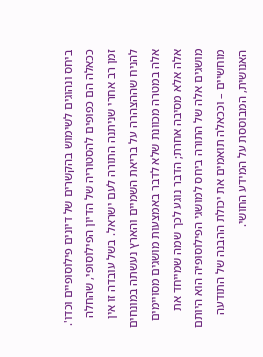ביחס ונהוגים לשימוש בהקשרים של דיונים פילוסופיים וכדו'. ככאלה הם כפופים להסטוריה של הדיון הפילוסופי, שהחלה זמן רב אחרי שניתנה התורה לעם ישראל. בשל עובדה זו אין להניח שההצהרה על בריאת השמיים והארץ נעשתה במונחים אלה במטרה מכוונת שלא לדבר באמצעות מושגים מסויימים אלה אלא מסיבה אחרת; הדבר נוגע לכך שמה שמייחד את מושגים אלה של התורה ביחס למושגי הפילוסופיה הוא היותם מוחשיים – וככאלה תואמים את יכולת ההבנה של התודעה האנושית, המבוססת על המידע החושי.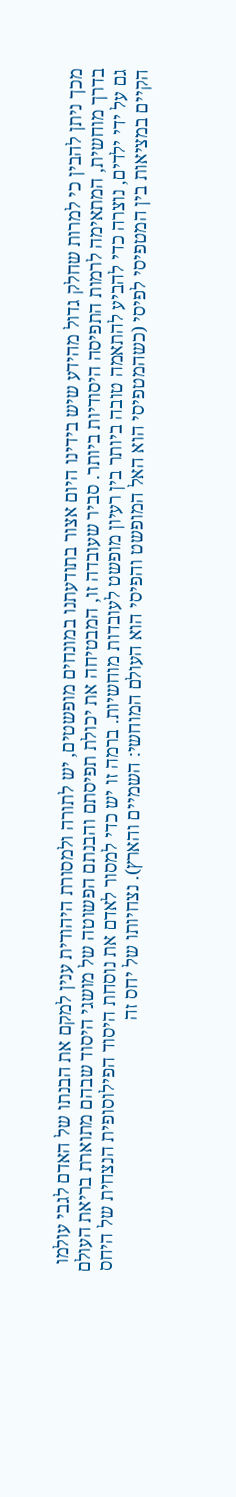מכך ניתן להבין כי למרות שחלק גדול מהידע שיש בידינו היום אצור בתודעתנו במונחים מופשטים, יש לתורה ולמסורת היהודית ענין למקם את הבנתו של האדם לגבי עולמו בדרך מוחשית, המתאימה לרמות התפיסה היסודיות ביותר. סביר שעובדה זו, המבטיחה את יכולת תפיסתם והבנתם הפשוטה של מושגי היסוד שבהם מתוארת בריאת העולם גם על ידי ילדים, נוצרה כדי להביע להתאמה טובה ביותר בין רעיון מופשט לעובדות מוחשיות. ברמה זו יש כדי למסור לאדם את נוסחת היסוד הפילוסופית הנצחית של היחס הקיים במציאות בין המטפיסי לפיסי (כשהמטפיסי הוא האל המופשט והפיסי הוא העולם המוחשי: השמיים והארץ). נצחיותו של יחס זה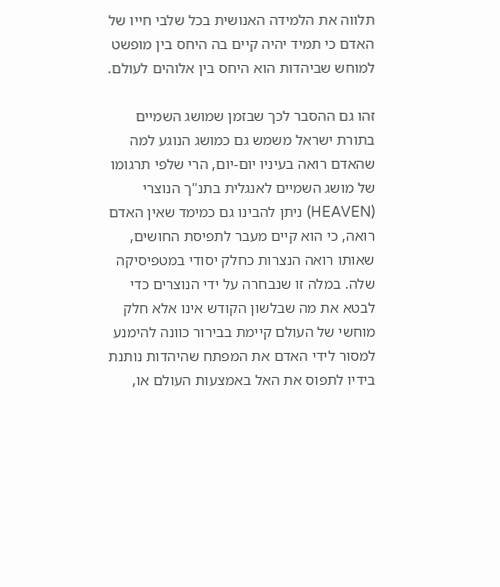תלווה את הלמידה האנושית בכל שלבי חייו של האדם כי תמיד יהיה קיים בה היחס בין מופשט למוחש שביהדות הוא היחס בין אלוהים לעולם.

זהו גם ההסבר לכך שבזמן שמושג השמיים בתורת ישראל משמש גם כמושג הנוגע למה שהאדם רואה בעיניו יום-יום, הרי שלפי תרגומו של מושג השמיים לאנגלית בתנ"ך הנוצרי (HEAVEN) ניתן להבינו גם כמימד שאין האדם רואה, כי הוא קיים מעבר לתפיסת החושים, שאותו רואה הנצרות כחלק יסודי במטפיסיקה שלה. במלה זו שנבחרה על ידי הנוצרים כדי לבטא את מה שבלשון הקודש אינו אלא חלק מוחשי של העולם קיימת בבירור כוונה להימנע למסור לידי האדם את המפתח שהיהדות נותנת בידיו לתפוס את האל באמצעות העולם או,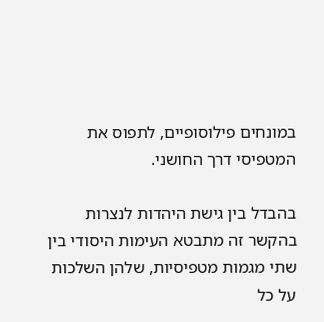במונחים פילוסופיים, לתפוס את המטפיסי דרך החושני.

בהבדל בין גישת היהדות לנצרות בהקשר זה מתבטא העימות היסודי בין שתי מגמות מטפיסיות, שלהן השלכות על כל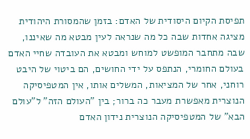תפיסת הקיום היסודית של האדם: בזמן שהמסורת היהודית מציגה אחדות שבה כל מה שנראה לעין מבטא מה שאיננו, שבה מתחבר המופשט למוחש ומבטא את העובדה שחיי האדם בעולם החומרי, הנתפס על ידי החושים, הם ביטוי של היבט רוחני, אחר של המציאות, המשלים אותו, אין המטפיסיקה הנוצרית מאפשרת מעבר כה ברור; בין "העולם הזה" ל"עולם הבא" של המטפיסיקה הנוצרית נידון האדם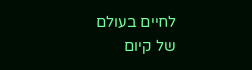לחיים בעולם של קיום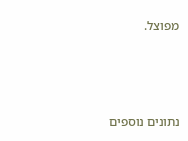מפוצל.



נתונים נוספים